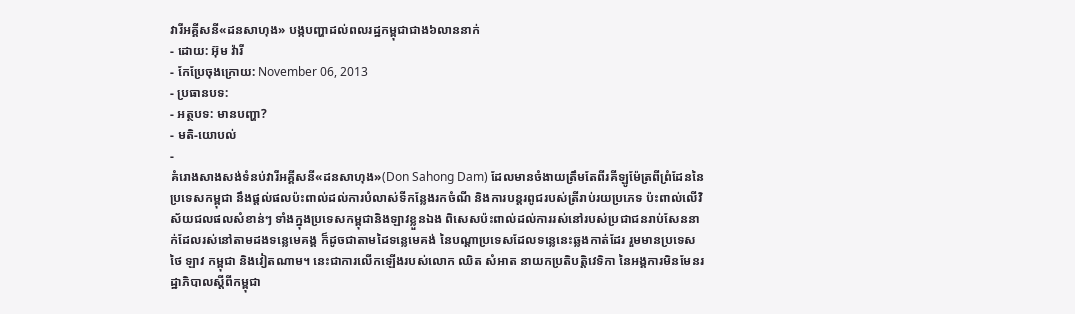វារីអគ្គីសនី«ដនសាហុង» បង្កបញ្ហាដល់ពលរដ្ឋកម្ពុជាជាង៦លាននាក់
- ដោយ: អ៊ុម វ៉ារី
- កែប្រែចុងក្រោយ: November 06, 2013
- ប្រធានបទ:
- អត្ថបទ: មានបញ្ហា?
- មតិ-យោបល់
-
គំរោងសាងសង់ទំនប់វារីអគ្គីសនី«ដនសាហុង»(Don Sahong Dam) ដែលមានចំងាយត្រឹមតែពីរគីឡូម៉ែត្រពីព្រំដែននៃប្រទេសកម្ពុជា នឹងផ្តល់ផលប៉ះពាល់ដល់ការបំលាស់ទីកន្លែងរកចំណី និងការបន្តរពូជរបស់ត្រីរាប់រយប្រភេទ ប៉ះពាល់លើវិស័យជលផលសំខាន់ៗ ទាំងក្នុងប្រទេសកម្ពុជានិងឡាវខ្លួនឯង ពិសេសប៉ះពាល់ដល់ការរស់នៅរបស់ប្រជាជនរាប់សែននាក់ដែលរស់នៅតាមដងទន្លេមេគង្គ ក៏ដូចជាតាមដៃទន្លេមេគង់ នៃបណ្តាប្រទេសដែលទន្លេនេះឆ្លងកាត់ដែរ រួមមានប្រទេស ថៃ ឡាវ កម្ពុជា និងវៀតណាម។ នេះជាការលើកឡើងរបស់លោក ឈិត សំអាត នាយកប្រតិបត្តិវេទិកា នៃអង្គការមិនមែនរដ្ឋាភិបាលស្តីពីកម្ពុជា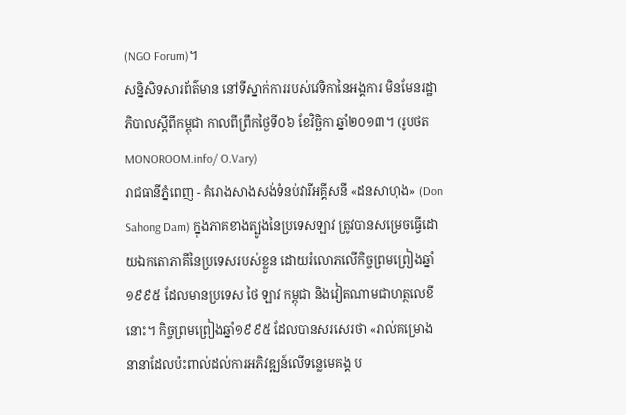(NGO Forum)។
សន្និសិទសារព័ត៌មាន នៅទីស្នាក់ការរបស់វេទិកានៃអង្គការ មិនមែនរដ្ឋាភិបាលស្តីពីកម្ពុជា កាលពីព្រឹកថ្ងៃទី០៦ ខែវិច្ឆិកា ឆ្នាំ២០១៣។ (រូបថត MONOROOM.info/ O.Vary)
រាជធានីភ្នំពេញ - គំរោងសាងសង់ទំនប់វារីអគ្គីសនី «ដនសាហុង» (Don Sahong Dam) ក្នុងភាគខាងត្បូងនៃប្រទេសឡាវ ត្រូវបានសម្រេចធ្វើដោយឯកតោភាគីនៃប្រទេសរបស់ខ្លួន ដោយរំលោភលើកិច្ចព្រមព្រៀងឆ្នាំ១៩៩៥ ដែលមានប្រទេស ថៃ ឡាវ កម្ពុជា និងវៀតណាមជាហត្ថលេខីនោះ។ កិច្ចព្រមព្រៀងឆ្នាំ១៩៩៥ ដែលបានសរសេរថា «រាល់គម្រោងនានាដែលប៉ះពាល់ដល់ការអភិវឌ្ឍន៍លើទន្លេមេគង្គ ប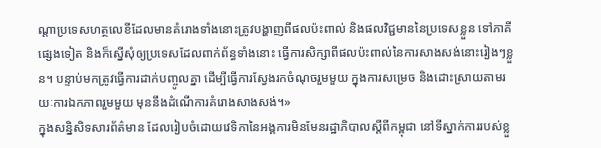ណ្តាប្រទេសហត្ថលេខីដែលមានគំរោងទាំងនោះត្រូវបង្ហាញពីផលប៉ះពាល់ និងផលវិជ្ជមាននៃប្រទេសខ្លួន ទៅភាគីផ្សេងទៀត និងក៏ស្នើសុំឲ្យប្រទេសដែលពាក់ព័ន្ធទាំងនោះ ធ្វើការសិក្សាពីផលប៉ះពាល់នៃការសាងសង់នោះរៀងៗខ្លួន។ បន្ទាប់មកត្រូវធ្វើការដាក់បញ្ចូលគ្នា ដើម្បីធ្វើការស្វែងរកចំណុចរួមមួយ ក្នុងការសម្រេច និងដោះស្រាយតាមរយៈការឯកភាពរួមមួយ មុននឹងដំណើការគំរោងសាងសង់។»
ក្នុងសន្និសិទសារព័ត៌មាន ដែលរៀបចំដោយវេទិកានៃអង្គការមិនមែនរដ្ឋាភិបាលស្តីពីកម្ពុជា នៅទីស្នាក់ការរបស់ខ្លួ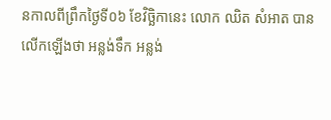នកាលពីព្រឹកថ្ងៃទី០៦ ខែវិច្ឆិកានេះ លោក ឈិត សំអាត បានលើកឡើងថា អន្លង់ទឹក អន្លង់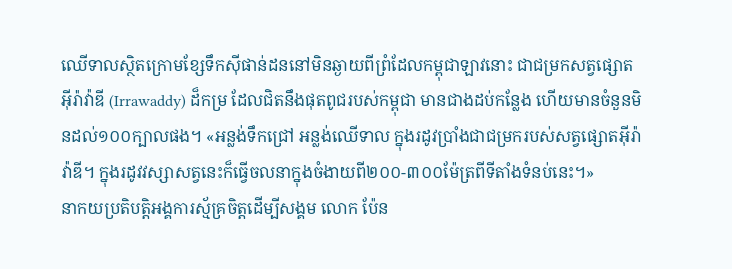ឈើទាលស្ថិតក្រោមខ្សែទឹកស៊ីផាន់ដននៅមិនឆ្ងាយពីព្រំដែលកម្ពុជាឡាវនោះ ជាជម្រកសត្វផ្សោតអ៊ីរ៉ាវ៉ាឌី (Irrawaddy) ដ៏កម្រ ដែលជិតនឹងផុតពូជរបស់កម្ពុជា មានជាងដប់កន្លែង ហើយមានចំនួនមិនដល់១០០ក្បាលផង។ «អន្លង់ទឹកជ្រៅ អន្លង់ឈើទាល ក្នុងរដូវប្រាំងជាជម្រករបស់សត្វផ្សោតអ៊ីរ៉ាវ៉ាឌី។ ក្នុងរដូវវស្សាសត្វនេះក៏ធ្វើចលនាក្នុងចំងាយពី២០០-៣០០ម៉ែត្រពីទីតាំងទំនប់នេះ។»
នាកយប្រតិបត្តិអង្គការស្ម័គ្រចិត្តដើម្បីសង្គម លោក ប៉ែន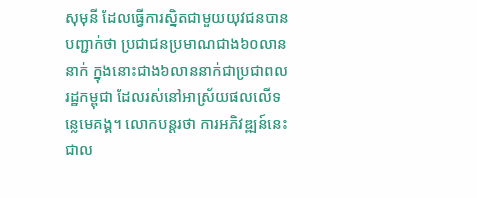សុមុនី ដែលធ្វើការស្និតជាមួយយុវជនបានបញ្ជាក់ថា ប្រជាជនប្រមាណជាង៦០លាននាក់ ក្នុងនោះជាង៦លាននាក់ជាប្រជាពលរដ្ឋកម្ពុជា ដែលរស់នៅអាស្រ័យផលលើទន្លេមេគង្គ។ លោកបន្តរថា ការអភិវឌ្ឍន៍នេះជាល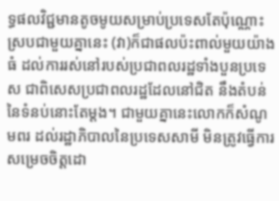ទ្ធផលវិជ្ជមានតូចមូយសម្រាប់ប្រទេសតែប៉ុណ្ណោះ ស្របជាមួយគ្នានេះ (វា)ក៏ជាផលប៉ះពាល់មួយយ៉ាងធំ ដល់ការរស់នៅរបស់ប្រជាពលរដ្ឋទាំងបួនប្រទេស ជាពិសេសប្រជាពលរដ្ឋដែលនៅជិត នឹងតំបន់នៃទំនប់នោះតែម្តង។ ជាមួយគ្នានេះលោកក៏សំណូមពរ ដល់រដ្ឋាភិបាលនៃប្រទេសសាមី មិនត្រូវធ្វើការសម្រេចចិត្តដោ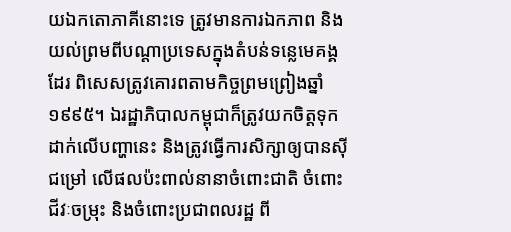យឯកតោភាគីនោះទេ ត្រូវមានការឯកភាព និងយល់ព្រមពីបណ្តាប្រទេសក្នុងតំបន់ទន្លេមេគង្គដែរ ពិសេសត្រូវគោរពតាមកិច្ចព្រមព្រៀងឆ្នាំ១៩៩៥។ ឯរដ្ឋាភិបាលកម្ពុជាក៏ត្រូវយកចិត្តទុកដាក់លើបញ្ហានេះ និងត្រូវធ្វើការសិក្សាឲ្យបានស៊ីជម្រៅ លើផលប៉ះពាល់នានាចំពោះជាតិ ចំពោះជីវៈចម្រុះ និងចំពោះប្រជាពលរដ្ឋ ពី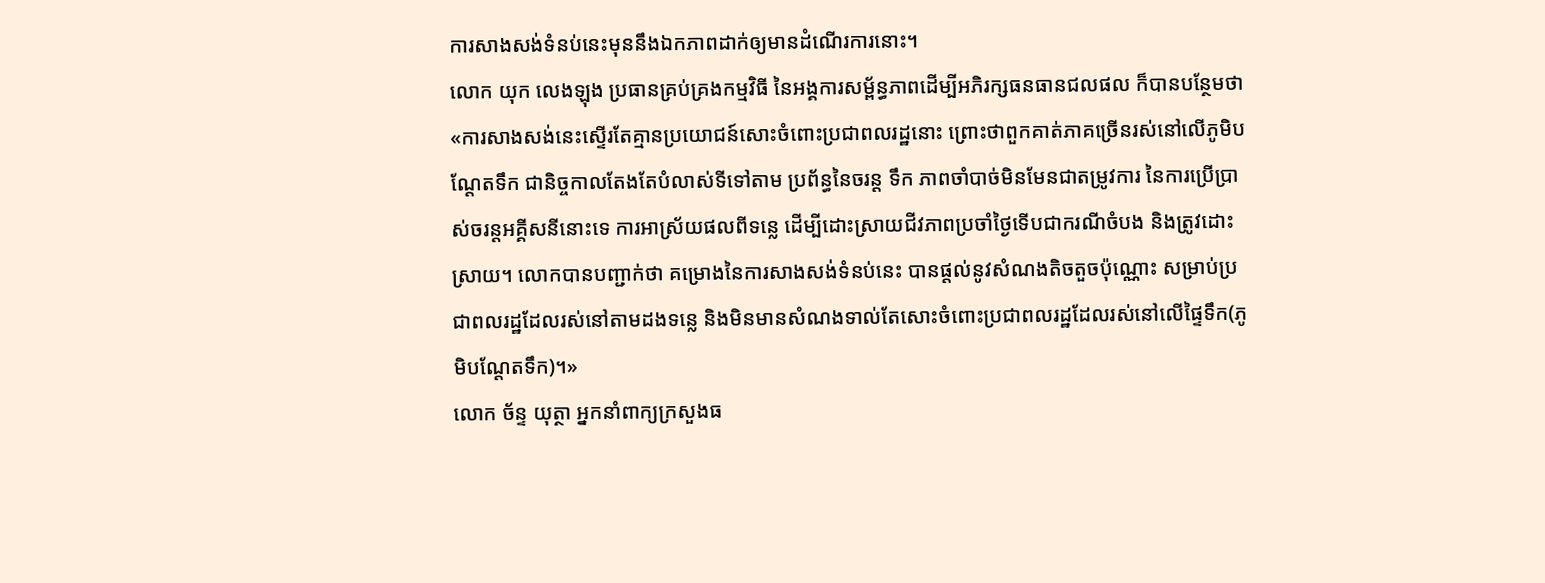ការសាងសង់ទំនប់នេះមុននឹងឯកភាពដាក់ឲ្យមានដំណើរការនោះ។
លោក យុក លេងឡុង ប្រធានគ្រប់គ្រងកម្មវិធី នៃអង្គការសម្ព័ន្ធភាពដើម្បីអភិរក្សធនធានជលផល ក៏បានបន្ថែមថា «ការសាងសង់នេះស្ទើរតែគ្មានប្រយោជន៍សោះចំពោះប្រជាពលរដ្ឋនោះ ព្រោះថាពួកគាត់ភាគច្រើនរស់នៅលើភូមិបណ្តែតទឹក ជានិច្ចកាលតែងតែបំលាស់ទីទៅតាម ប្រព័ន្ធនៃចរន្ត ទឹក ភាពចាំបាច់មិនមែនជាតម្រូវការ នៃការប្រើប្រាស់ចរន្តអគ្គីសនីនោះទេ ការអាស្រ័យផលពីទន្លេ ដើម្បីដោះស្រាយជីវភាពប្រចាំថ្ងៃទើបជាករណីចំបង និងត្រូវដោះស្រាយ។ លោកបានបញ្ជាក់ថា គម្រោងនៃការសាងសង់ទំនប់នេះ បានផ្តល់នូវសំណងតិចតួចប៉ុណ្ណោះ សម្រាប់ប្រជាពលរដ្ឋដែលរស់នៅតាមដងទន្លេ និងមិនមានសំណងទាល់តែសោះចំពោះប្រជាពលរដ្ឋដែលរស់នៅលើផ្ទៃទឹក(ភូមិបណ្តែតទឹក)។»
លោក ច័ន្ទ យុត្ថា អ្នកនាំពាក្យក្រសួងធ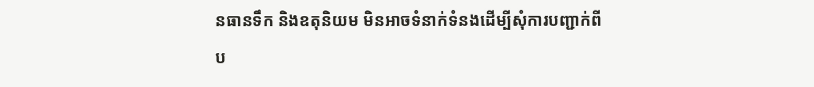នធានទឹក និងឧតុនិយម មិនអាចទំនាក់ទំនងដើម្បីសុំការបញ្ជាក់ពីប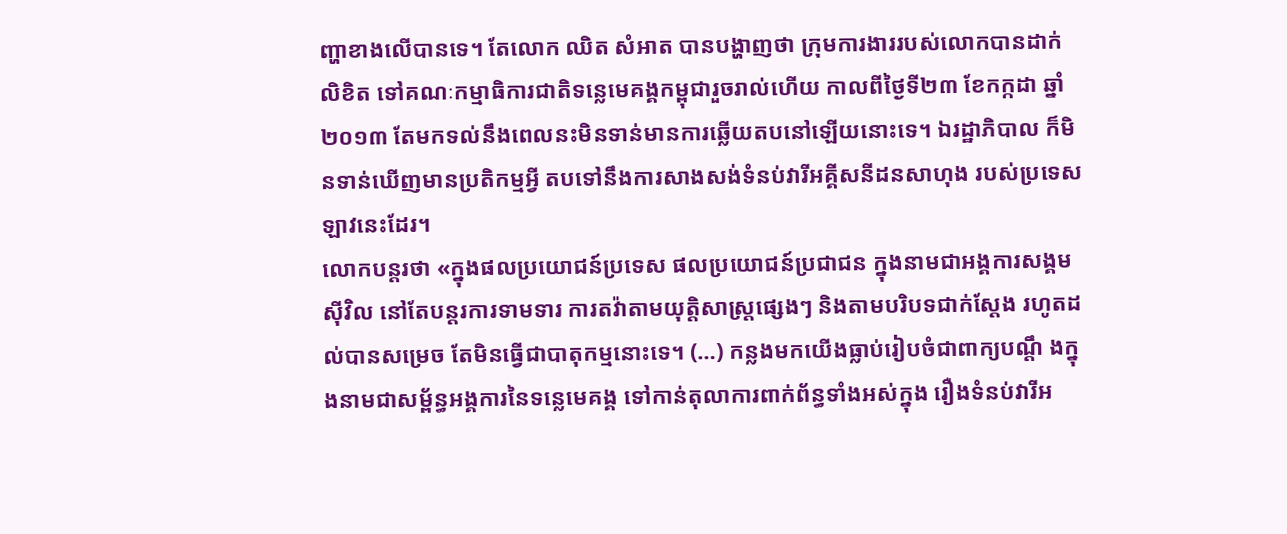ញ្ហាខាងលើបានទេ។ តែលោក ឈិត សំអាត បានបង្ហាញថា ក្រុមការងាររបស់លោកបានដាក់លិខិត ទៅគណៈកម្មាធិការជាតិទន្លេមេគង្គកម្ពុជារួចរាល់ហើយ កាលពីថ្ងៃទី២៣ ខែកក្កដា ឆ្នាំ២០១៣ តែមកទល់នឹងពេលនះមិនទាន់មានការឆ្លើយតបនៅឡើយនោះទេ។ ឯរដ្ឋាភិបាល ក៏មិនទាន់ឃើញមានប្រតិកម្មអ្វី តបទៅនឹងការសាងសង់ទំនប់វារីអគ្គីសនីដនសាហុង របស់ប្រទេសឡាវនេះដែរ។
លោកបន្តរថា «ក្នុងផលប្រយោជន៍ប្រទេស ផលប្រយោជន៍ប្រជាជន ក្នុងនាមជាអង្គការសង្គមស៊ីវិល នៅតែបន្តរការទាមទារ ការតវ៉ាតាមយុត្តិសាស្រ្តផ្សេងៗ និងតាមបរិបទជាក់ស្តែង រហូតដល់បានសម្រេច តែមិនធ្វើជាបាតុកម្មនោះទេ។ (…) កន្លងមកយើងធ្លាប់រៀបចំជាពាក្យបណ្តឹ ងក្នុងនាមជាសម្ព័ន្ធអង្គការនៃទន្លេមេគង្គ ទៅកាន់តុលាការពាក់ព័ន្ធទាំងអស់ក្នុង រឿងទំនប់វារីអ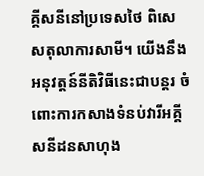គ្គីសនីនៅប្រទេសថៃ ពិសេសតុលាការសាមី។ យើងនឹងអនុវត្តន៍នីតិវិធីនេះជាបន្តរ ចំពោះការកសាងទំនប់វារីអគ្គីសនីដនសាហុង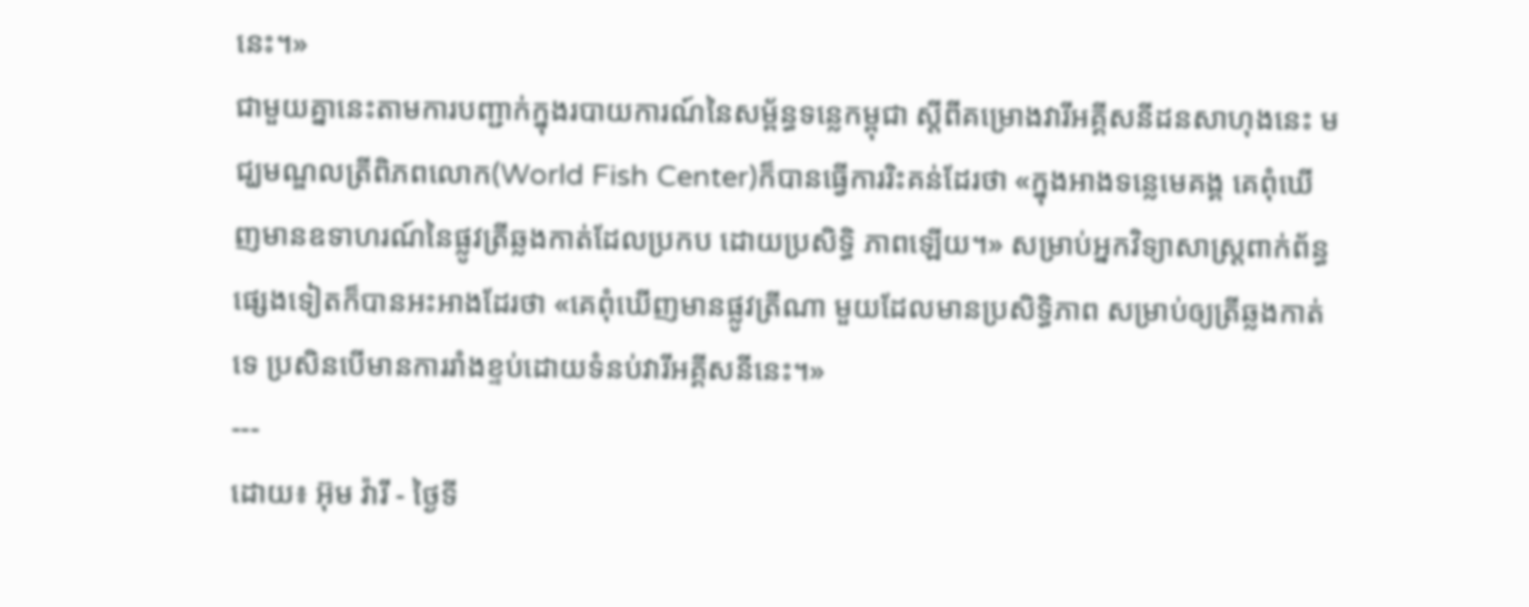នេះ។»
ជាមួយគ្នានេះតាមការបញ្ជាក់ក្នុងរបាយការណ៍នៃសម្ព័ន្ធទន្លេកម្ពុជា ស្តីពីគម្រោងវារីអគ្គីសនីដនសាហុងនេះ មជ្ឃមណ្ឌលត្រីពិភពលោក(World Fish Center)ក៏បានធ្វើការរិះគន់ដែរថា «ក្នុងអាងទន្លេមេគង្គ គេពុំឃើញមានឧទាហរណ៍នៃផ្លូវត្រីឆ្លងកាត់ដែលប្រកប ដោយប្រសិទ្ធិ ភាពឡើយ។» សម្រាប់អ្នកវិទ្យាសាស្រ្តពាក់ព័ន្ធផ្សេងទៀតក៏បានអះអាងដែរថា «គេពុំឃើញមានផ្លូវត្រីណា មួយដែលមានប្រសិទ្ធិភាព សម្រាប់ឲ្យត្រីឆ្លងកាត់ទេ ប្រសិនបើមានការរាំងខ្ទប់ដោយទំនប់វារីអគ្គីសនីនេះ។»
---
ដោយ៖ អ៊ុម វ៉ារី - ថ្ងៃទី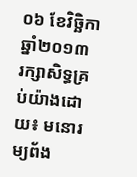០៦ ខែវិច្ឆិកា ឆ្នាំ២០១៣
រក្សាសិទ្ធគ្រប់យ៉ាងដោយ៖ មនោរម្យព័ង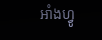អាំងហ្វូ